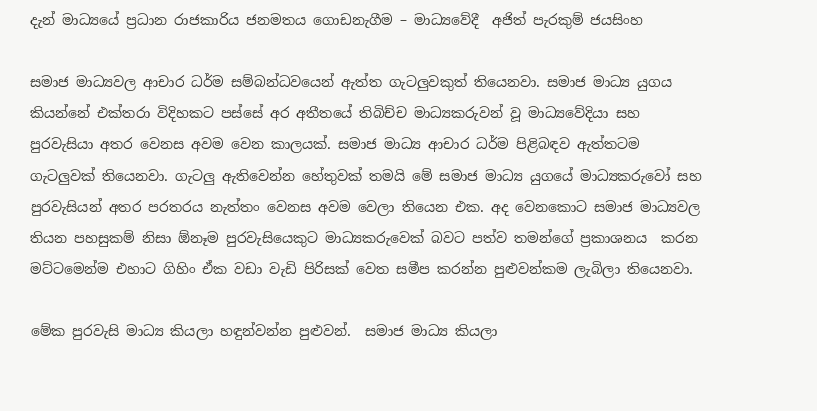දැන් මාධ්‍යයේ ප්‍රධාන රාජකාරිය ජනමතය ගොඩනැගීම – මාධ්‍යවේදී  අජිත් පැරකුම් ජයසිංහ

සමාජ මාධ්‍යවල ආචාර ධර්ම සම්බන්ධවයෙන් ඇත්ත ගැටලුවකුත් තියෙනවා. සමාජ මාධ්‍ය යුගය කියන්නේ එක්තරා විදිහකට පස්සේ අර අතීතයේ තිබිච්ච මාධ්‍යකරුවන් වූ මාධ්‍යවේදියා සහ පුරවැසියා අතර වෙනස අවම වෙන කාලයක්. සමාජ මාධ්‍ය ආචාර ධර්ම පිළිබඳව ඇත්තටම ගැටලුවක් තියෙනවා. ගැටලු ඇතිවෙන්න හේතුවක් තමයි මේ සමාජ මාධ්‍ය යුගයේ මාධ්‍යකරුවෝ සහ පුරවැසියන් අතර පරතරය නැත්තං වෙනස අවම වෙලා තියෙන එක. අද වෙනකොට සමාජ මාධ්‍යවල තියන පහසුකම් නිසා ඕනෑම පුරවැසියෙකුට මාධ්‍යකරුවෙක් බවට පත්ව තමන්ගේ ප්‍රකාශනය  කරන මට්ටමෙන්ම එහාට ගිහිං ඒක වඩා වැඩි පිරිසක් වෙත සමීප කරන්න පුළුවන්කම ලැබිලා තියෙනවා.

මේක පුරවැසි මාධ්‍ය කියලා හඳුන්වන්න පුළුවන්.  සමාජ මාධ්‍ය කියලා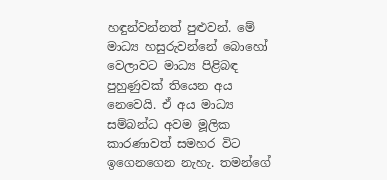හඳුන්වන්නත් පුළුවන්. මේ මාධ්‍ය හසුරුවන්නේ බොහෝ වෙලාවට මාධ්‍ය පිළිබඳ පුහුණුවක් තියෙන අය නෙවෙයි. ඒ අය මාධ්‍ය සම්බන්ධ අවම මූලික කාරණාවත් සමහර විට ඉගෙනගෙන නැහැ. තමන්ගේ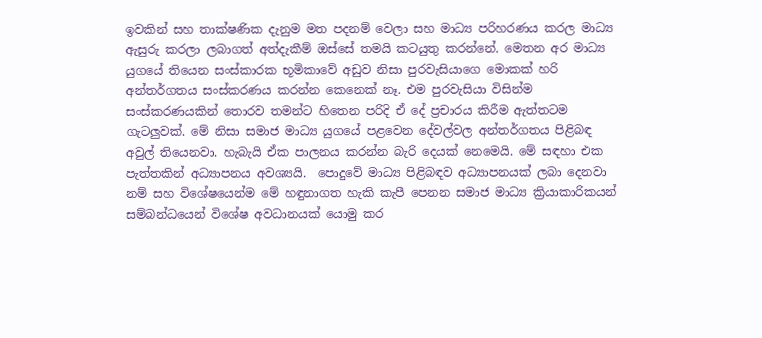ඉවකින් සහ තාක්ෂණික දැනුම මත පදනම් වෙලා සහ මාධ්‍ය පරිහරණය කරල මාධ්‍ය ඇසුරු කරලා ලබාගත් අත්දැකීම් ඔස්සේ තමයි කටයුතු කරන්නේ. මෙතන අර මාධ්‍ය යුගයේ තියෙන සංස්කාරක භූමිකාවේ අඩුව නිසා පුරවැසියාගෙ මොකක් හරි අන්තර්ගතය සංස්කරණය කරන්න කෙනෙක් නෑ. එම පුරවැසියා විසින්ම සංස්කරණයකින් තොරව තමන්ට හිතෙන පරිදි ඒ දේ ප්‍රචාරය කිරීම ඇත්තටම ගැටලුවක්. මේ නිසා සමාජ මාධ්‍ය යුගයේ පළවෙන දේවල්වල අන්තර්ගතය පිළිබඳ අවුල් තියෙනවා. හැබැයි ඒක පාලනය කරන්න බැරි දෙයක් නෙමෙයි. මේ සඳහා එක පැත්තකින් අධ්‍යාපනය අවශ්‍යයි.  පොදුවේ මාධ්‍ය පිළිබඳව අධ්‍යාපනයක් ලබා දෙනවා නම් සහ විශේෂයෙන්ම මේ හඳුනාගත හැකි කැපී පෙනන සමාජ මාධ්‍ය ක්‍රියාකාරිකයන් සම්බන්ධයෙන් විශේෂ අවධානයක් යොමු කර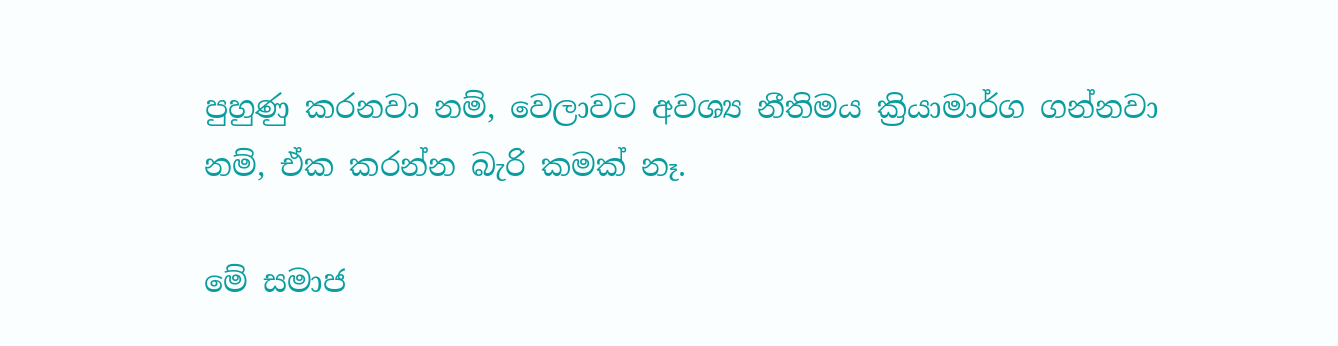පුහුණු කරනවා නම්, වෙලාවට අවශ්‍ය නීතිමය ක්‍රියාමාර්ග ගන්නවා නම්, ඒක කරන්න බැරි කමක් නෑ.

මේ සමාජ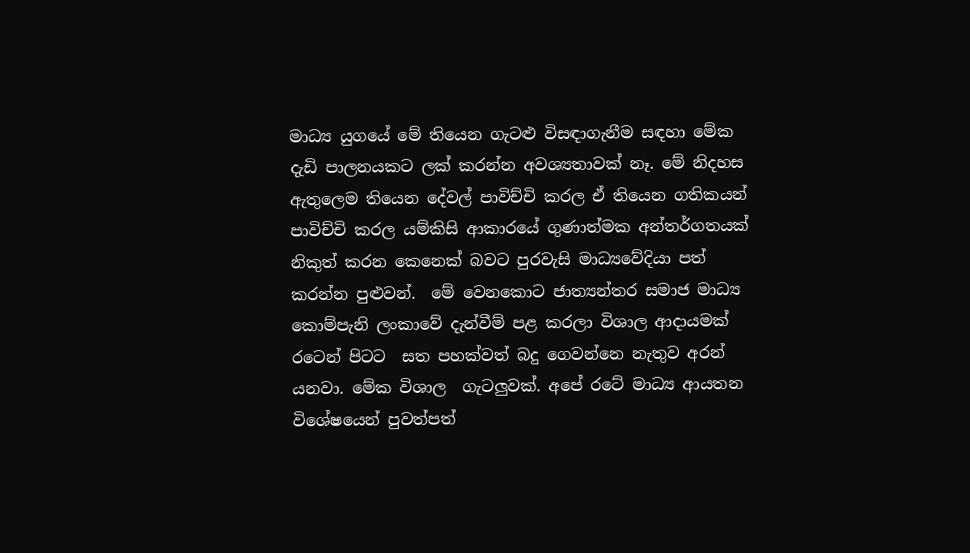මාධ්‍ය යුගයේ මේ තියෙන ගැටළු විසඳාගැනීම සඳහා මේක දැඩි පාලනයකට ලක් කරන්න අවශ්‍යතාවක් නෑ. මේ නිදහස ඇතුලෙම තියෙන දේවල් පාවිච්චි කරල ඒ තියෙන ගතිකයන් පාවිච්චි කරල යම්කිසි ආකාරයේ ගුණාත්මක අන්තර්ගතයක් නිකුත් කරන කෙනෙක් බවට පුරවැසි මාධ්‍යවේදියා පත් කරන්න පුළුවන්.  මේ වෙනකොට ජාත්‍යන්තර සමාජ මාධ්‍ය කොම්පැනි ලංකාවේ දැන්වීම් පළ කරලා විශාල ආදායමක් රටෙන් පිටට  සත පහක්වත් බදු ගෙවන්නෙ නැතුව අරන් යනවා. මේක විශාල  ගැටලුවක්. අපේ රටේ මාධ්‍ය ආයතන විශේෂයෙන් පුවත්පත්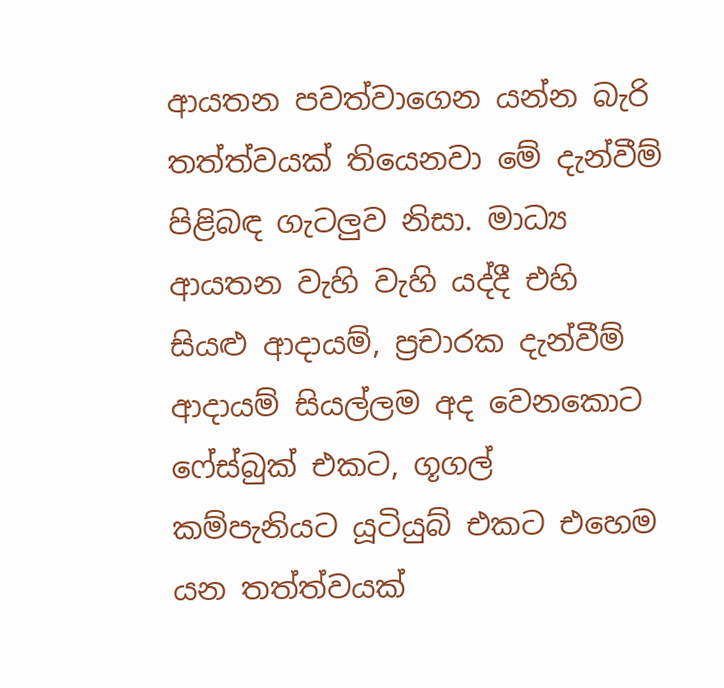ආයතන පවත්වාගෙන යන්න බැරි තත්ත්වයක් තියෙනවා මේ දැන්වීම් පිළිබඳ ගැටලුව නිසා. මාධ්‍ය ආයතන වැහි වැහි යද්දී එහි සියළු ආදායම්, ප්‍රචාරක දැන්වීම් ආදායම් සියල්ලම අද වෙනකොට ෆේස්බුක් එකට, ගූගල් කම්පැනියට යූටියුබ් එකට එහෙම යන තත්ත්වයක්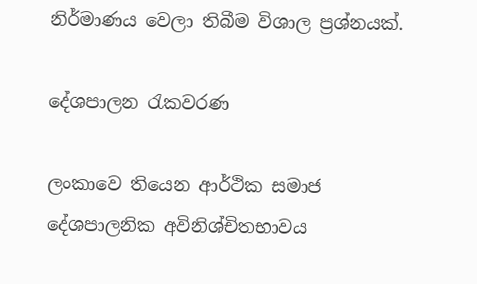නිර්මාණය වෙලා තිබීම විශාල ප්‍රශ්නයක්.

දේශපාලන රැකවරණ

ලංකාවෙ තියෙන ආර්ථික සමාජ දේශපාලනික අවිනිශ්චිතභාවය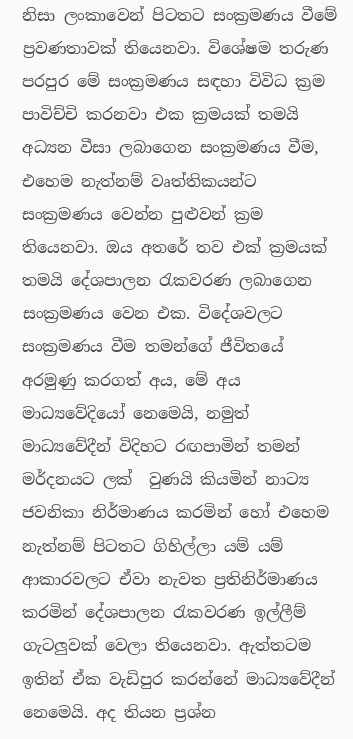නිසා ලංකාවෙන් පිටතට සංක්‍රමණය වීමේ ප්‍රවණතාවක් තියෙනවා. විශේෂම තරුණ පරපුර මේ සංක්‍රමණය සඳහා විවිධ ක්‍රම පාවිච්චි කරනවා එක ක්‍රමයක් තමයි අධ්‍යන වීසා ලබාගෙන සංක්‍රමණය වීම, එහෙම නැත්නම් වෘත්තිකයන්ට සංක්‍රමණය වෙන්න පුළුවන් ක්‍රම තියෙනවා. ඔය අතරේ තව එක් ක්‍රමයක් තමයි දේශපාලන රැකවරණ ලබාගෙන සංක්‍රමණය වෙන එක. විදේශවලට සංක්‍රමණය වීම තමන්ගේ ජීවිතයේ අරමුණු කරගත් අය, මේ අය මාධ්‍යවේදියෝ නෙමෙයි, නමුත් මාධ්‍යවේදීන් විදිහට රඟපාමින් තමන් මර්දනයට ලක්  වුණයි කියමින් නාට්‍ය ජවනිකා නිර්මාණය කරමින් හෝ එහෙම නැත්නම් පිටතට ගිහිල්ලා යම් යම් ආකාරවලට ඒවා නැවත ප්‍රතිනිර්මාණය කරමින් දේශපාලන රැකවරණ ඉල්ලීම් ගැටලුවක් වෙලා තියෙනවා. ඇත්තටම ඉතින් ඒක වැඩිපුර කරන්නේ මාධ්‍යවේදීන් නෙමෙයි. අද තියන ප්‍රශ්න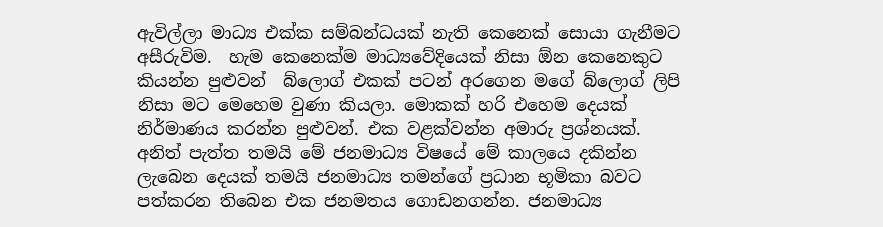ඇවිල්ලා මාධ්‍ය එක්ක සම්බන්ධයක් නැති කෙනෙක් සොයා ගැනීමට අසීරුවිම.  හැම කෙනෙක්ම මාධ්‍යවේදියෙක් නිසා ඕන කෙනෙකුට කියන්න පුළුවන්  බ්ලොග් එකක් පටන් අරගෙන මගේ බ්ලොග් ලිපි නිසා මට මෙහෙම වුණා කියලා. මොකක් හරි එහෙම දෙයක් නිර්මාණය කරන්න පුළුවන්. එක වළක්වන්න අමාරු ප්‍රශ්නයක්. අනිත් පැත්ත තමයි මේ ජනමාධ්‍ය විෂයේ මේ කාලයෙ දකින්න ලැබෙන දෙයක් තමයි ජනමාධ්‍ය තමන්ගේ ප්‍රධාන භූමිකා බවට පත්කරන තිබෙන එක ජනමතය ගොඩනගන්න. ජනමාධ්‍ය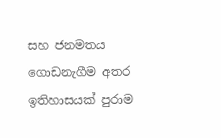සහ ජනමතය ගොඩනැගීම අතර ඉතිහාසයක් පුරාම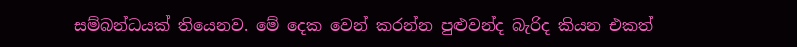සම්බන්ධයක් තියෙනව. මේ දෙක වෙන් කරන්න පුළුවන්ද බැරිද කියන එකත්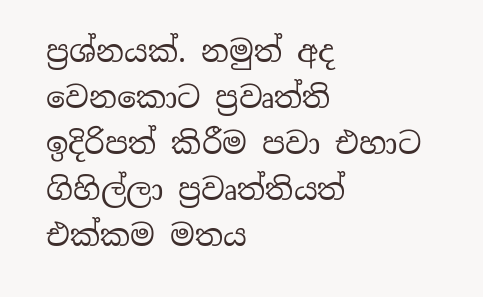ප්‍රශ්නයක්. නමුත් අද වෙනකොට ප්‍රවෘත්ති ඉදිරිපත් කිරීම පවා එහාට ගිහිල්ලා ප්‍රවෘත්තියත් එක්කම මතය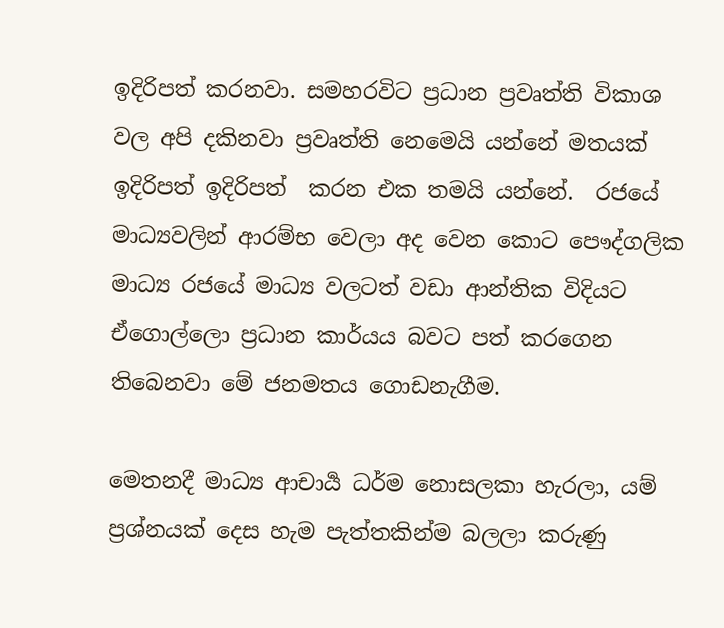ඉදිරිපත් කරනවා. සමහරවිට ප්‍රධාන ප්‍රවෘත්ති විකාශ වල අපි දකිනවා ප්‍රවෘත්ති නෙමෙයි යන්නේ මතයක් ඉදිරිපත් ඉදිරිපත්  කරන එක තමයි යන්නේ.  රජයේ මාධ්‍යවලින් ආරම්භ වෙලා අද වෙන කොට පෞද්ගලික මාධ්‍ය රජයේ මාධ්‍ය වලටත් වඩා ආන්තික විදියට ඒගොල්ලො ප්‍රධාන කාර්යය බවට පත් කරගෙන තිබෙනවා මේ ජනමතය ගොඩනැගීම.

මෙතනදී මාධ්‍ය ආචාර්‍ය ධර්ම නොසලකා හැරලා, යම් ප්‍රශ්නයක් දෙස හැම පැත්තකින්ම බලලා කරුණු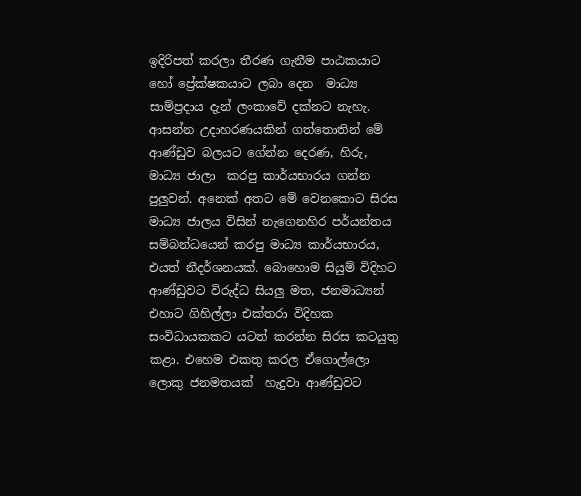ඉදිරිපත් කරලා තීරණ ගැනීම පාඨකයාට හෝ ප්‍රේක්ෂකයාට ලබා දෙන  මාධ්‍ය සාම්ප්‍රදාය දැන් ලංකාවේ දක්නට නැහැ.  ආසන්න උදාහරණයකින් ගත්තොතින් මේ ආණ්ඩුව බලයට ගේන්න දෙරණ, හිරු, මාධ්‍ය ජාලා  කරපු කාර්යභාරය ගන්න පුලුවන්. අනෙක් අතට මේ වෙනකොට සිරස මාධ්‍ය ජාලය විසින් නැගෙනහිර පර්යන්තය සම්බන්ධයෙන් කරපු මාධ්‍ය කාර්යභාරය, එයත් නීදර්ශනයක්. බොහොම සියුම් විදිහට ආණ්ඩුවට විරුද්ධ සියලු මත, ජනමාධ්‍යන් එහාට ගිහිල්ලා එක්තරා විදිහක සංවිධායකකට යටත් කරන්න සිරස කටයුතු කළා. එහෙම එකතු කරල ඒගොල්ලො  ලොකු ජනමතයක්  හැදුවා ආණ්ඩුවට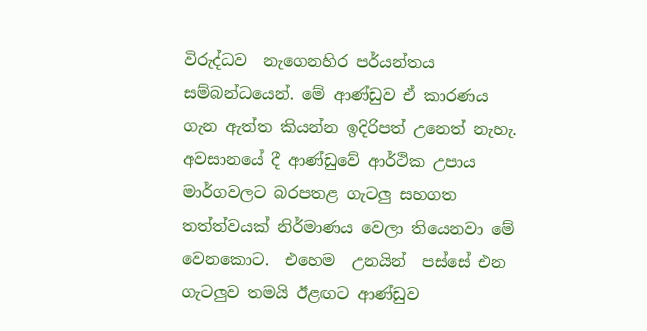විරුද්ධව  නැගෙනහිර පර්යන්තය සම්බන්ධයෙන්. මේ ආණ්ඩුව ඒ කාරණය ගැන ඇත්ත කියන්න ඉදිරිපත් උනෙත් නැහැ. අවසානයේ දී ආණ්ඩුවේ ආර්ථික උපාය මාර්ගවලට බරපතළ ගැටලු සහගත තත්ත්වයක් නිර්මාණය වෙලා තියෙනවා මේ වෙනකොට.  එහෙම  උනයින්  පස්සේ එන ගැටලුව තමයි ඊළඟට ආණ්ඩුව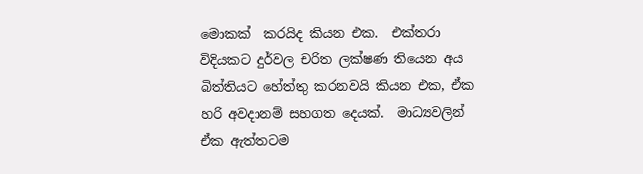මොකක්  කරයිද කියන එක.  එක්තරා විදියකට දුර්වල චරිත ලක්ෂණ තියෙන අය බිත්තියට හේත්තු කරනවයි කියන එක, ඒක හරි අවදානම් සහගත දෙයක්.  මාධ්‍යවලින් ඒක ඇත්තටම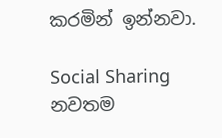කරමින් ඉන්නවා.

Social Sharing
නවතම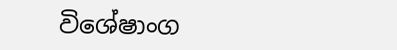විශේෂාංග